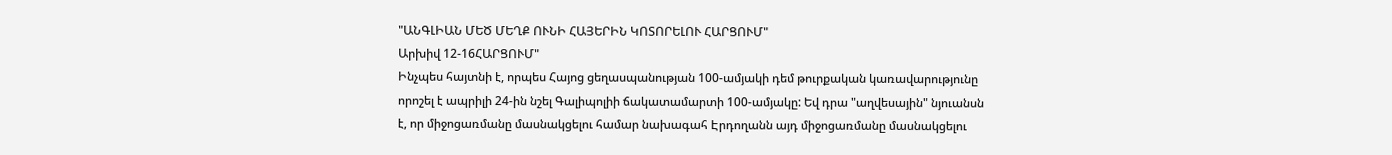"ԱՆԳԼԻԱՆ ՄԵԾ ՄԵՂՔ ՈՒՆԻ ՀԱՅԵՐԻՆ ԿՈՏՈՐԵԼՈՒ ՀԱՐՑՈՒՄ"
Արխիվ 12-16ՀԱՐՑՈՒՄ"
Ինչպես հայտնի է, որպես Հայոց ցեղասպանության 100-ամյակի դեմ թուրքական կառավարությունը որոշել է ապրիլի 24-ին նշել Գալիպոլիի ճակատամարտի 100-ամյակը: Եվ դրա "աղվեսային" նյուանսն է, որ միջոցառմանը մասնակցելու համար նախագահ Էրդողանն այդ միջոցառմանը մասնակցելու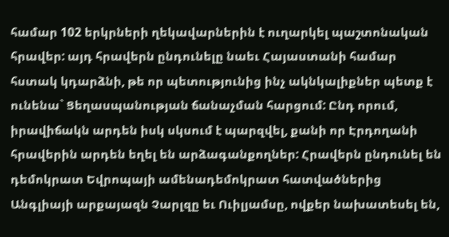համար 102 երկրների ղեկավարներին է ուղարկել պաշտոնական հրավեր: այդ հրավերն ընդունելը նաեւ Հայաստանի համար հստակ կդարձնի, թե որ պետությունից ինչ ակնկալիքներ պետք է ունենա` Ցեղասպանության ճանաչման հարցում: Ընդ որում, իրավիճակն արդեն իսկ սկսում է պարզվել, քանի որ Էրդողանի հրավերին արդեն եղել են արձագանքողներ: Հրավերն ընդունել են դեմոկրատ Եվրոպայի ամենադեմոկրատ հատվածներից Անգլիայի արքայազն Չարլզը եւ Ուիլյամսը, ովքեր նախատեսել են,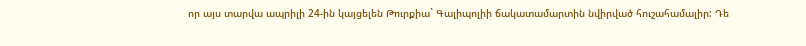որ այս տարվա ապրիլի 24-ին կայցելեն Թուրքիա` Գալիպոլիի ճակատամարտին նվիրված հուշահամալիր: Դե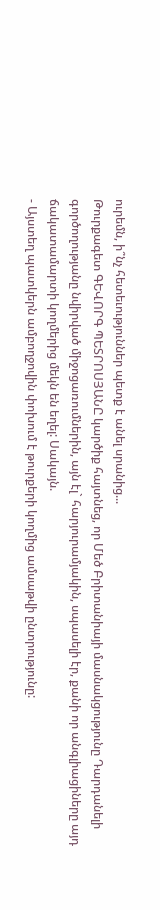ուրեմն, ի՞նչ հետեւություններ պետք է անել սրանից...
Թուրքագետ ԳԵՎՈՐԳ ՊԵՏՐՈՍՅԱՆԸ կարծիք հայտնեց, որ Մեծ Բրիտանիայի մասնակցությունը Դարդանելի գործողությանը նվիրված միջոցառումներին, այն էլ` հարյուրամյակին, սպասելի էր, քանի որ անգլիացիները այդ ճակատամարտի կողմերից մեկն են եղել: Սակայն.
- Այստեղ պատկերն ամբողջովին փոխում է թուրքերի կողմից ամսաթվի ընտրությունը: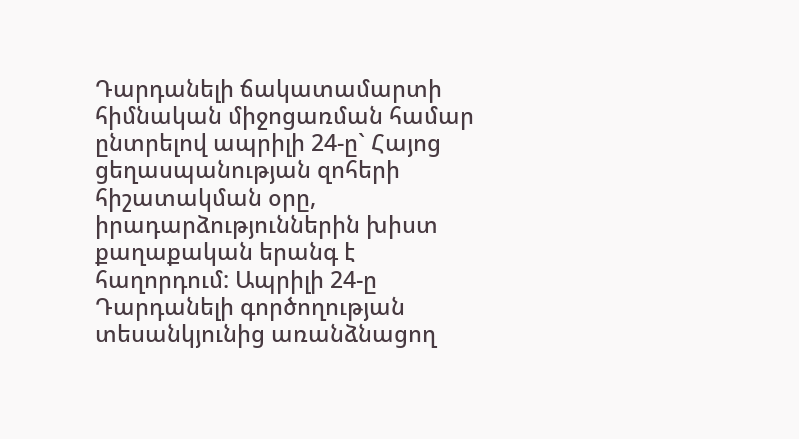Դարդանելի ճակատամարտի հիմնական միջոցառման համար ընտրելով ապրիլի 24-ը` Հայոց ցեղասպանության զոհերի հիշատակման օրը, իրադարձություններին խիստ քաղաքական երանգ է հաղորդում: Ապրիլի 24-ը Դարդանելի գործողության տեսանկյունից առանձնացող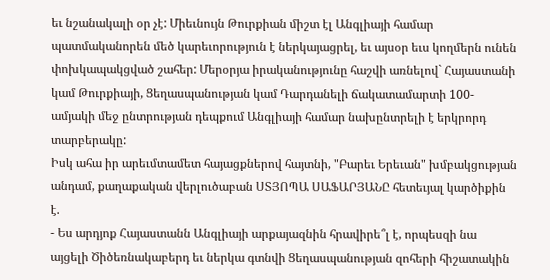եւ նշանակալի օր չէ: Միեւնույն Թուրքիան միշտ էլ Անգլիայի համար պատմականորեն մեծ կարեւորություն է ներկայացրել, եւ այսօր եւս կողմերն ունեն փոխկապակցված շահեր: Մերօրյա իրականությունը հաշվի առնելով` Հայաստանի կամ Թուրքիայի, Ցեղասպանության կամ Դարդանելի ճակատամարտի 100-ամյակի մեջ ընտրության դեպքում Անգլիայի համար նախընտրելի է երկրորդ տարբերակը:
Իսկ ահա իր արեւմտամետ հայացքներով հայտնի, "Բարեւ Երեւան" խմբակցության անդամ, քաղաքական վերլուծաբան ՍՏՅՈՊԱ ՍԱՖԱՐՅԱՆԸ հետեւյալ կարծիքին է.
- Ես արդյոք Հայաստանն Անգլիայի արքայազնին հրավիրե՞լ է, որպեսզի նա այցելի Ծիծեռնակաբերդ եւ ներկա գտնվի Ցեղասպանության զոհերի հիշատակին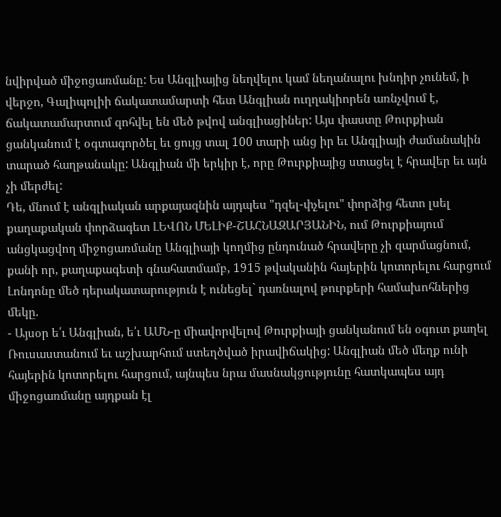նվիրված միջոցառմանը: Ես Անգլիայից նեղվելու կամ նեղանալու խնդիր չունեմ, ի վերջո, Գալիպոլիի ճակատամարտի հետ Անգլիան ուղղակիորեն առնչվում է, ճակատամարտում զոհվել են մեծ թվով անգլիացիներ: Այս փաստը Թուրքիան ցանկանում է օգտագործել եւ ցույց տալ 100 տարի անց իր եւ Անգլիայի ժամանակին տարած հաղթանակը: Անգլիան մի երկիր է, որը Թուրքիայից ստացել է հրավեր եւ այն չի մերժել:
Դե, մնում է անգլիական արքայազնին այդպես "դզել-փչելու" փորձից հետո լսել քաղաքական փորձագետ ԼԵՎՈՆ ՄԵԼԻՔ-ՇԱՀՆԱԶԱՐՅԱՆԻՆ, ում Թուրքիայում անցկացվող միջոցառմանը Անգլիայի կողմից ընդունած հրավերը չի զարմացնում, քանի որ, քաղաքագետի գնահատմամբ, 1915 թվականին հայերին կոտորելու հարցում Լոնդոնը մեծ դերակատարություն է ունեցել` դառնալով թուրքերի համախոհներից մեկը.
- Այսօր ե՛ւ Անգլիան, ե՛ւ ԱՄՆ-ը միավորվելով Թուրքիայի ցանկանում են օգուտ քաղել Ռուսաստանում եւ աշխարհում ստեղծված իրավիճակից: Անգլիան մեծ մեղք ունի հայերին կոտորելու հարցում, այնպես նրա մասնակցությունը հատկապես այդ միջոցառմանը այդքան էլ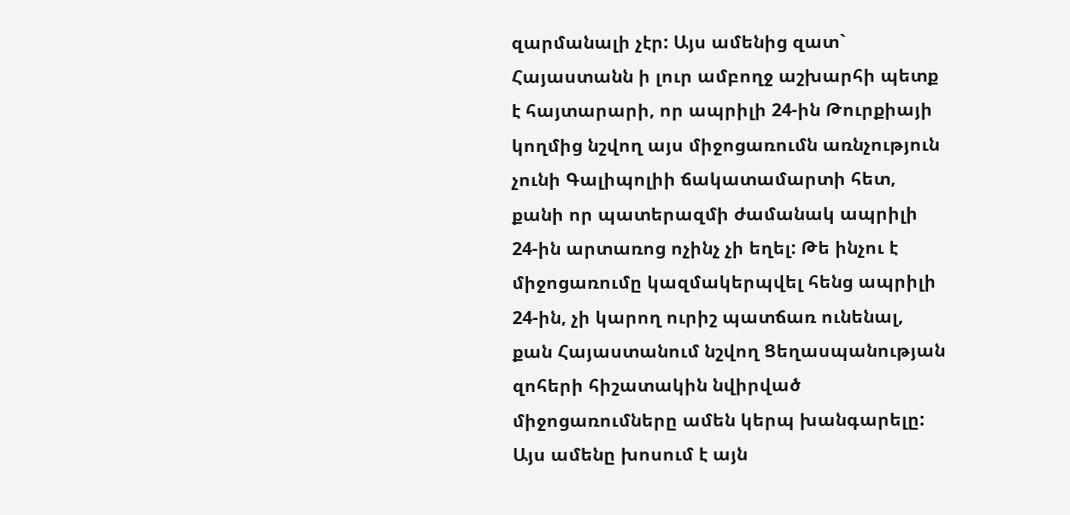զարմանալի չէր: Այս ամենից զատ` Հայաստանն ի լուր ամբողջ աշխարհի պետք է հայտարարի, որ ապրիլի 24-ին Թուրքիայի կողմից նշվող այս միջոցառումն առնչություն չունի Գալիպոլիի ճակատամարտի հետ, քանի որ պատերազմի ժամանակ ապրիլի 24-ին արտառոց ոչինչ չի եղել: Թե ինչու է միջոցառումը կազմակերպվել հենց ապրիլի 24-ին, չի կարող ուրիշ պատճառ ունենալ, քան Հայաստանում նշվող Ցեղասպանության զոհերի հիշատակին նվիրված միջոցառումները ամեն կերպ խանգարելը: Այս ամենը խոսում է այն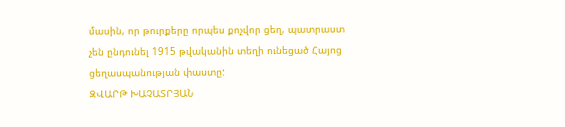մասին, որ թուրքերը որպես քոչվոր ցեղ, պատրաստ չեն ընդունել 1915 թվականին տեղի ունեցած Հայոց ցեղասպանության փաստը:
ԶՎԱՐԹ ԽԱՉԱՏՐՅԱՆ